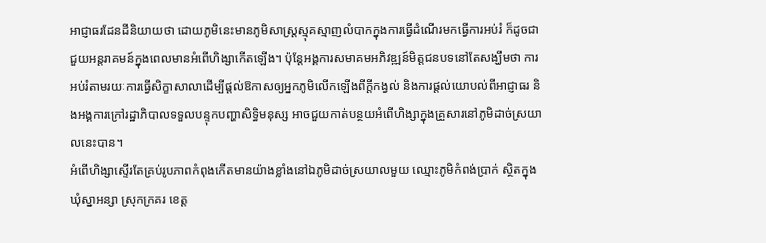អាជ្ញាធរដែនដីនិយាយថា ដោយភូមិនេះមានភូមិសាស្ត្រស្មុគស្មាញលំបាកក្នុងការធ្វើដំណើរមកធ្វើការអប់រំ ក៏ដូចជាជួយអន្តរាគមន៍ក្នុងពេលមានអំពើហិង្សាកើតឡើង។ ប៉ុន្តែអង្គការសមាគមអភិវឌ្ឍន៍មិត្តជនបទនៅតែសង្ឃឹមថា ការអប់រំតាមរយៈការធ្វើសិក្ខាសាលាដើម្បីផ្ដល់ឱកាសឲ្យអ្នកភូមិលើកឡើងពីក្ដីកង្វល់ និងការផ្ដល់យោបល់ពីអាជ្ញាធរ និងអង្គការក្រៅរដ្ឋាភិបាលទទួលបន្ទុកបញ្ហាសិទ្ធិមនុស្ស អាចជួយកាត់បន្ថយអំពើហិង្សាក្នុងគ្រួសារនៅភូមិដាច់ស្រយាលនេះបាន។
អំពើហិង្សាស្ទើរតែគ្រប់រូបភាពកំពុងកើតមានយ៉ាងខ្លាំងនៅឯភូមិដាច់ស្រយាលមួយ ឈ្មោះភូមិកំពង់ប្រាក់ ស្ថិតក្នុងឃុំស្នាអន្សា ស្រុកក្រគរ ខេត្ត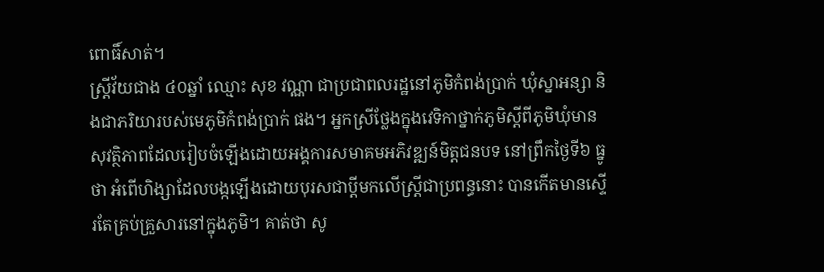ពោធិ៍សាត់។
ស្ត្រីវ័យជាង ៤០ឆ្នាំ ឈ្មោះ សុខ វណ្ណា ជាប្រជាពលរដ្ឋនៅភូមិកំពង់ប្រាក់ ឃុំស្នាអន្សា និងជាភរិយារបស់មេភូមិកំពង់ប្រាក់ ផង។ អ្នកស្រីថ្លែងក្នុងវេទិកាថ្នាក់ភូមិស្ដីពីភូមិឃុំមានសុវត្ថិភាពដែលរៀបចំឡើងដោយអង្គការសមាគមអភិវឌ្ឍន៍មិត្តជនបទ នៅព្រឹកថ្ងៃទី៦ ធ្នូ ថា អំពើហិង្សាដែលបង្កឡើងដោយបុរសជាប្ដីមកលើស្ត្រីជាប្រពន្ធនោះ បានកើតមានស្ទើរតែគ្រប់គ្រួសារនៅក្នុងភូមិ។ គាត់ថា សូ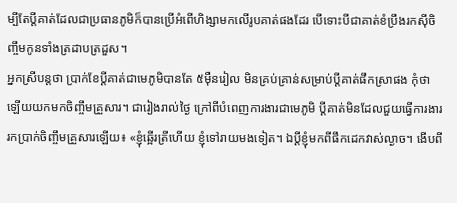ម្បីតែប្ដីគាត់ដែលជាប្រធានភូមិក៏បានប្រើអំពើហិង្សាមកលើរូបគាត់ផងដែរ បើទោះបីជាគាត់ខំប្រឹងរកស៊ីចិញ្ចឹមកូនទាំងត្រដាបត្រដួស។
អ្នកស្រីបន្តថា ប្រាក់ខែប្ដីគាត់ជាមេភូមិបានតែ ៥ម៉ឺនរៀល មិនគ្រប់គ្រាន់សម្រាប់ប្ដីគាត់ផឹកស្រាផង កុំថាឡើយយកមកចិញ្ចឹមគ្រួសារ។ ជារៀងរាល់ថ្ងៃ ក្រៅពីបំពេញការងារជាមេភូមិ ប្ដីគាត់មិនដែលជួយធ្វើការងាររកប្រាក់ចិញ្ចឹមគ្រួសារឡើយ៖ «ខ្ញុំឆ្អើរត្រីហើយ ខ្ញុំទៅរាយមងទៀត។ ឯប្ដីខ្ញុំមកពីផឹកដេកវាស់ល្ងាច។ ងើបពី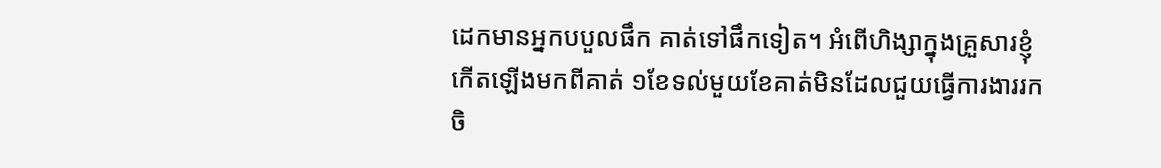ដេកមានអ្នកបបួលផឹក គាត់ទៅផឹកទៀត។ អំពើហិង្សាក្នុងគ្រួសារខ្ញុំកើតឡើងមកពីគាត់ ១ខែទល់មួយខែគាត់មិនដែលជួយធ្វើការងាររកចិ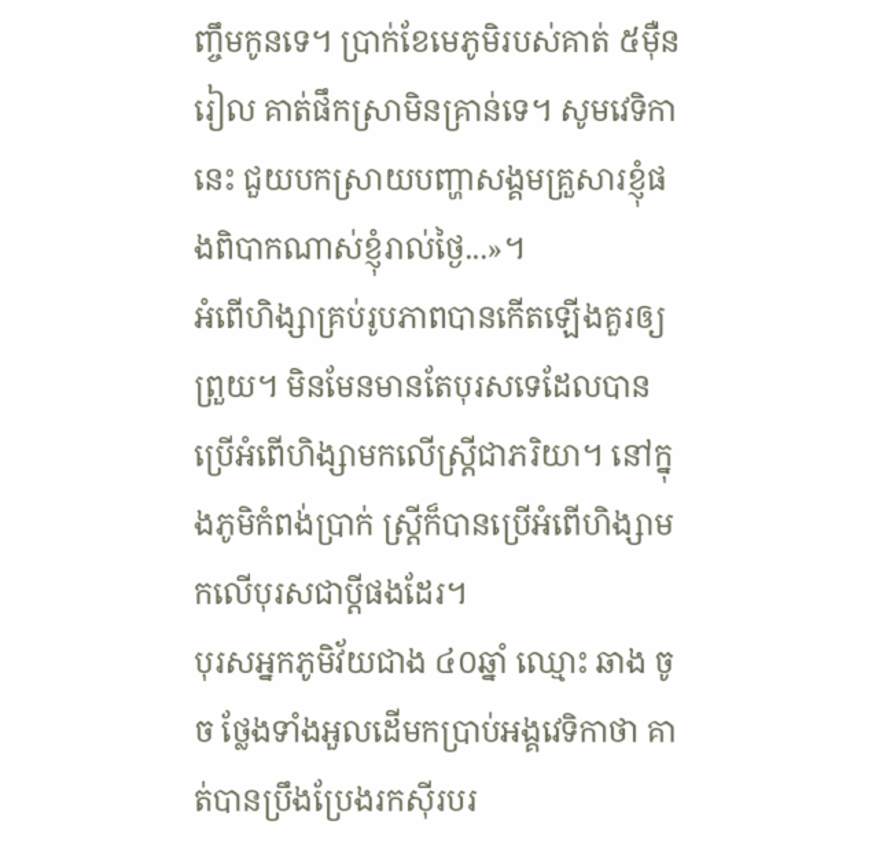ញ្ចឹមកូនទេ។ ប្រាក់ខែមេភូមិរបស់គាត់ ៥ម៉ឺនរៀល គាត់ផឹកស្រាមិនគ្រាន់ទេ។ សូមវេទិកានេះ ជួយបកស្រាយបញ្ហាសង្គមគ្រួសារខ្ញុំផងពិបាកណាស់ខ្ញុំរាល់ថ្ងៃ...»។
អំពើហិង្សាគ្រប់រូបភាពបានកើតឡើងគួរឲ្យព្រួយ។ មិនមែនមានតែបុរសទេដែលបានប្រើអំពើហិង្សាមកលើស្ត្រីជាភរិយា។ នៅក្នុងភូមិកំពង់ប្រាក់ ស្ត្រីក៏បានប្រើអំពើហិង្សាមកលើបុរសជាប្ដីផងដែរ។
បុរសអ្នកភូមិវ័យជាង ៤០ឆ្នាំ ឈ្មោះ ឆាង ចូច ថ្លែងទាំងអួលដើមកប្រាប់អង្គវេទិកាថា គាត់បានប្រឹងប្រែងរកស៊ីរបរ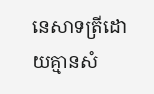នេសាទត្រីដោយគ្មានសំ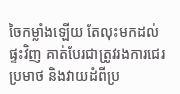ចៃកម្លាំងឡើយ តែលុះមកដល់ផ្ទះវិញ គាត់បែរជាត្រូវរងការជេរប្រមាថ និងវាយដំពីប្រ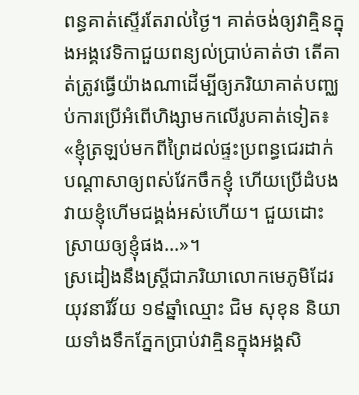ពន្ធគាត់ស្ទើរតែរាល់ថ្ងៃ។ គាត់ចង់ឲ្យវាគ្មិនក្នុងអង្គវេទិកាជួយពន្យល់ប្រាប់គាត់ថា តើគាត់ត្រូវធ្វើយ៉ាងណាដើម្បីឲ្យភរិយាគាត់បញ្ឈប់ការប្រើអំពើហិង្សាមកលើរូបគាត់ទៀត៖ «ខ្ញុំត្រឡប់មកពីព្រៃដល់ផ្ទះប្រពន្ធជេរដាក់បណ្ដាសាឲ្យពស់វែកចឹកខ្ញុំ ហើយប្រើដំបងវាយខ្ញុំហើមជង្គង់អស់ហើយ។ ជួយដោះស្រាយឲ្យខ្ញុំផង...»។
ស្រដៀងនឹងស្ត្រីជាភរិយាលោកមេភូមិដែរ យុវនារីវ័យ ១៩ឆ្នាំឈ្មោះ ជិម សុខុន និយាយទាំងទឹកភ្នែកប្រាប់វាគ្មិនក្នុងអង្គសិ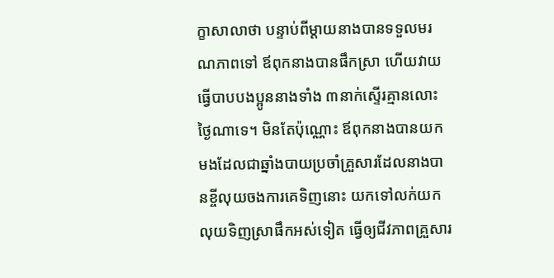ក្ខាសាលាថា បន្ទាប់ពីម្ដាយនាងបានទទួលមរណភាពទៅ ឪពុកនាងបានផឹកស្រា ហើយវាយធ្វើបាបបងប្អូននាងទាំង ៣នាក់ស្ទើរគ្មានលោះថ្ងៃណាទេ។ មិនតែប៉ុណ្ណោះ ឪពុកនាងបានយកមងដែលជាឆ្នាំងបាយប្រចាំគ្រួសារដែលនាងបានខ្ចីលុយចងការគេទិញនោះ យកទៅលក់យកលុយទិញស្រាផឹកអស់ទៀត ធ្វើឲ្យជីវភាពគ្រួសារ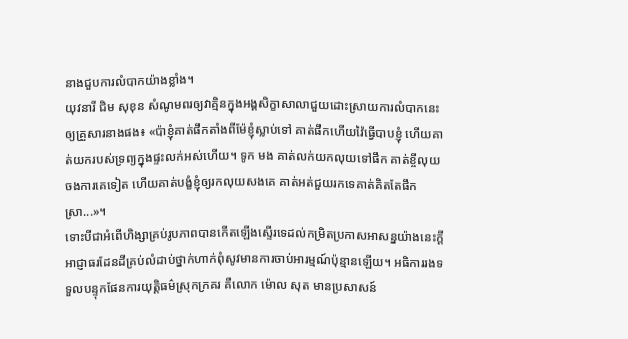នាងជួបការលំបាកយ៉ាងខ្លាំង។
យុវនារី ជិម សុខុន សំណូមពរឲ្យវាគ្មិនក្នុងអង្គសិក្ខាសាលាជួយដោះស្រាយការលំបាកនេះឲ្យគ្រួសារនាងផង៖ «ប៉ាខ្ញុំគាត់ផឹកតាំងពីម៉ែខ្ញុំស្លាប់ទៅ គាត់ផឹកហើយវ៉ៃធ្វើបាបខ្ញុំ ហើយគាត់យករបស់ទ្រព្យក្នុងផ្ទះលក់អស់ហើយ។ ទូក មង គាត់លក់យកលុយទៅផឹក គាត់ខ្ចីលុយចងការគេទៀត ហើយគាត់បង្ខំខ្ញុំឲ្យរកលុយសងគេ គាត់អត់ជួយរកទេគាត់គិតតែផឹកស្រា...»។
ទោះបីជាអំពើហិង្សាគ្រប់រូបភាពបានកើតឡើងស្ទើរទេដល់កម្រិតប្រកាសអាសន្នយ៉ាងនេះក្ដី អាជ្ញាធរដែនដីគ្រប់លំដាប់ថ្នាក់ហាក់ពុំសូវមានការចាប់អារម្មណ៍ប៉ុន្មានឡើយ។ អធិការរងទទួលបន្ទុកផែនការយុត្តិធម៌ស្រុកក្រគរ គឺលោក ម៉ោល សុត មានប្រសាសន៍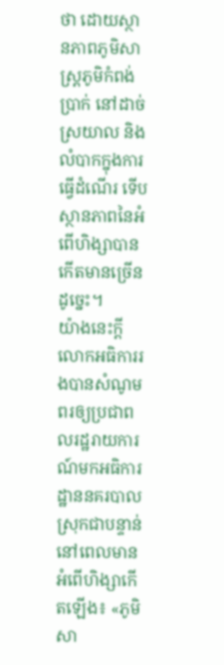ថា ដោយស្ថានភាពភូមិសាស្ត្រភូមិកំពង់ប្រាក់ នៅដាច់ស្រយាល និងលំបាកក្នុងការធ្វើដំណើរ ទើបស្ថានភាពនៃអំពើហិង្សាបានកើតមានច្រើនដូច្នេះ។
យ៉ាងនេះក្ដី លោកអធិការរងបានសំណូមពរឲ្យប្រជាពលរដ្ឋរាយការណ៍មកអធិការដ្ឋាននគរបាលស្រុកជាបន្ទាន់ នៅពេលមានអំពើហិង្សាកើតឡើង៖ «ភូមិសា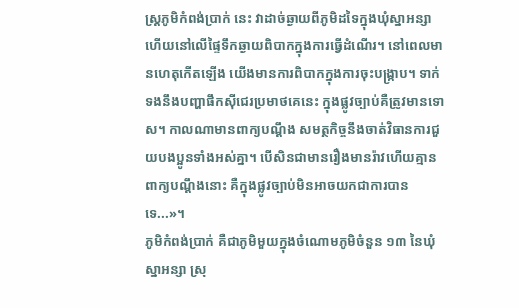ស្ត្រភូមិកំពង់ប្រាក់ នេះ វាដាច់ឆ្ងាយពីភូមិដទៃក្នុងឃុំស្នាអន្សា ហើយនៅលើផ្ទៃទឹកឆ្ងាយពិបាកក្នុងការធ្វើដំណើរ។ នៅពេលមានហេតុកើតឡើង យើងមានការពិបាកក្នុងការចុះបង្ក្រាប។ ទាក់ទងនឹងបញ្ហាផឹកស៊ីជេរប្រមាថគេនេះ ក្នុងផ្លូវច្បាប់គឺត្រូវមានទោស។ កាលណាមានពាក្យបណ្ដឹង សមត្ថកិច្ចនឹងចាត់វិធានការជួយបងប្អូនទាំងអស់គ្នា។ បើសិនជាមានរឿងមានរ៉ាវហើយគ្មានពាក្យបណ្ដឹងនោះ គឺក្នុងផ្លូវច្បាប់មិនអាចយកជាការបានទេ...»។
ភូមិកំពង់ប្រាក់ គឺជាភូមិមួយក្នុងចំណោមភូមិចំនួន ១៣ នៃឃុំស្នាអន្សា ស្រុ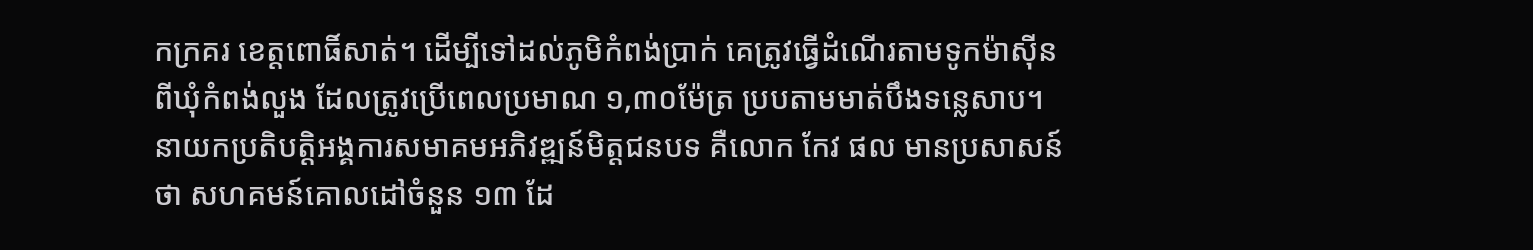កក្រគរ ខេត្តពោធិ៍សាត់។ ដើម្បីទៅដល់ភូមិកំពង់ប្រាក់ គេត្រូវធ្វើដំណើរតាមទូកម៉ាស៊ីនពីឃុំកំពង់លួង ដែលត្រូវប្រើពេលប្រមាណ ១,៣០ម៉ែត្រ ប្របតាមមាត់បឹងទន្លេសាប។
នាយកប្រតិបត្តិអង្គការសមាគមអភិវឌ្ឍន៍មិត្តជនបទ គឺលោក កែវ ផល មានប្រសាសន៍ថា សហគមន៍គោលដៅចំនួន ១៣ ដែ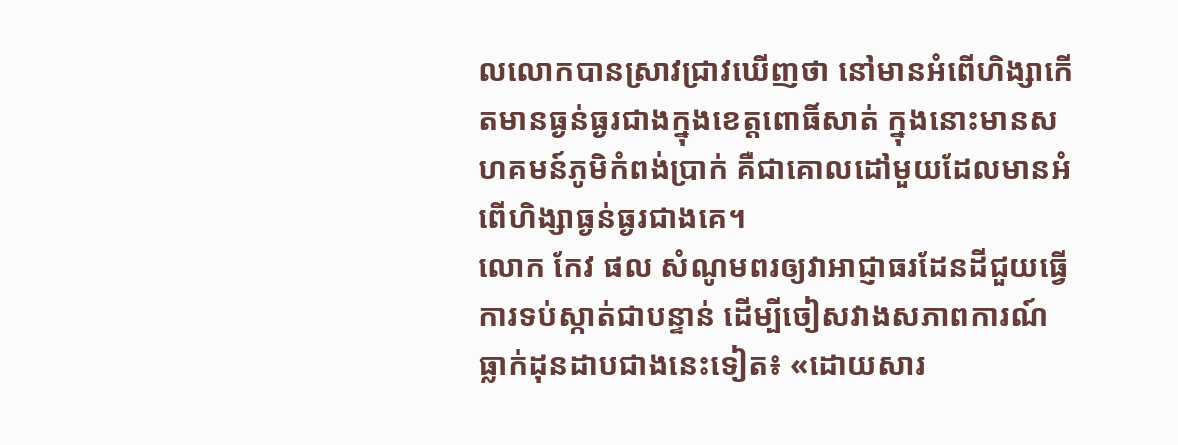លលោកបានស្រាវជ្រាវឃើញថា នៅមានអំពើហិង្សាកើតមានធ្ងន់ធ្ងរជាងក្នុងខេត្តពោធិ៍សាត់ ក្នុងនោះមានសហគមន៍ភូមិកំពង់ប្រាក់ គឺជាគោលដៅមួយដែលមានអំពើហិង្សាធ្ងន់ធ្ងរជាងគេ។
លោក កែវ ផល សំណូមពរឲ្យវាអាជ្ញាធរដែនដីជួយធ្វើការទប់ស្កាត់ជាបន្ទាន់ ដើម្បីចៀសវាងសភាពការណ៍ធ្លាក់ដុនដាបជាងនេះទៀត៖ «ដោយសារ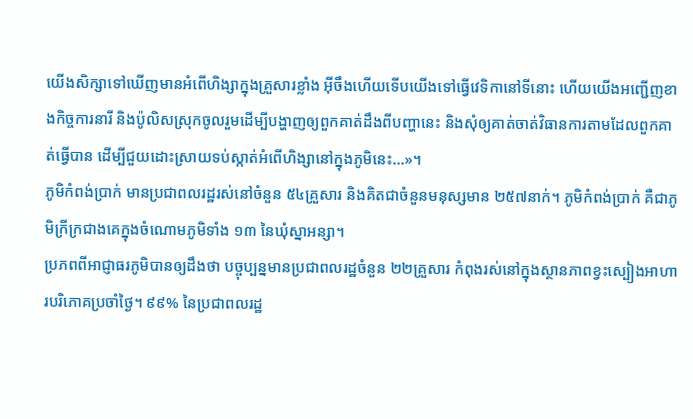យើងសិក្សាទៅឃើញមានអំពើហិង្សាក្នុងគ្រួសារខ្លាំង អ៊ីចឹងហើយទើបយើងទៅធ្វើវេទិកានៅទីនោះ ហើយយើងអញ្ជើញខាងកិច្ចការនារី និងប៉ូលិសស្រុកចូលរួមដើម្បីបង្ហាញឲ្យពួកគាត់ដឹងពីបញ្ហានេះ និងសុំឲ្យគាត់ចាត់វិធានការតាមដែលពួកគាត់ធ្វើបាន ដើម្បីជួយដោះស្រាយទប់ស្កាត់អំពើហិង្សានៅក្នុងភូមិនេះ...»។
ភូមិកំពង់ប្រាក់ មានប្រជាពលរដ្ឋរស់នៅចំនួន ៥៤គ្រួសារ និងគិតជាចំនួនមនុស្សមាន ២៥៧នាក់។ ភូមិកំពង់ប្រាក់ គឺជាភូមិក្រីក្រជាងគេក្នុងចំណោមភូមិទាំង ១៣ នៃឃុំស្នាអន្សា។
ប្រភពពីអាជ្ញាធរភូមិបានឲ្យដឹងថា បច្ចុប្បន្នមានប្រជាពលរដ្ឋចំនួន ២២គ្រួសារ កំពុងរស់នៅក្នុងស្ថានភាពខ្វះស្បៀងអាហារបរិភោគប្រចាំថ្ងៃ។ ៩៩% នៃប្រជាពលរដ្ឋ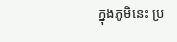ក្នុងភូមិនេះ ប្រ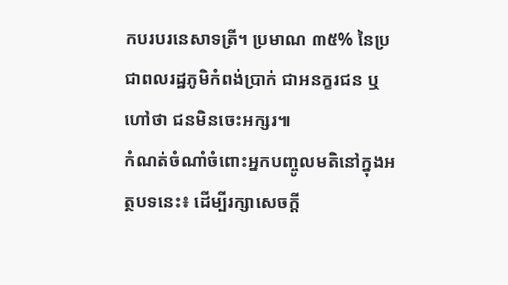កបរបរនេសាទត្រី។ ប្រមាណ ៣៥% នៃប្រជាពលរដ្ឋភូមិកំពង់ប្រាក់ ជាអនក្ខរជន ឬហៅថា ជនមិនចេះអក្សរ៕
កំណត់ចំណាំចំពោះអ្នកបញ្ចូលមតិនៅក្នុងអត្ថបទនេះ៖ ដើម្បីរក្សាសេចក្ដី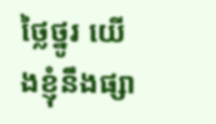ថ្លៃថ្នូរ យើងខ្ញុំនឹងផ្សា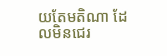យតែមតិណា ដែលមិនជេរ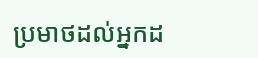ប្រមាថដល់អ្នកដ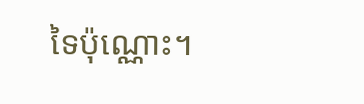ទៃប៉ុណ្ណោះ។